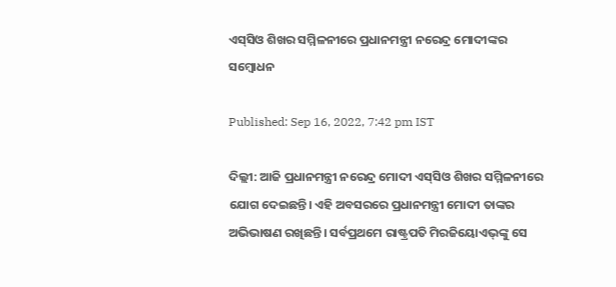ଏସ୍‌ସିଓ ଶିଖର ସମ୍ମିଳନୀରେ ପ୍ରଧାନମନ୍ତ୍ରୀ ନରେନ୍ଦ୍ର ମୋଦୀଙ୍କର ସମ୍ବୋଧନ

Published: Sep 16, 2022, 7:42 pm IST

ଦିଲ୍ଲୀ: ଆଜି ପ୍ରଧାନମନ୍ତ୍ରୀ ନରେନ୍ଦ୍ର ମୋଦୀ ଏସ୍‌ସିଓ ଶିଖର ସମ୍ମିଳନୀରେ ଯୋଗ ଦେଇଛନ୍ତି। ଏହି ଅବସରରେ ପ୍ରଧାନମନ୍ତ୍ରୀ ମୋଦୀ ତାଙ୍କର ଅଭିଭାଷଣ ରଖିଛନ୍ତି। ସର୍ବପ୍ରଥମେ ରାଷ୍ଟ୍ରପତି ମିରଜିୟୋଏଭ୍‌ଙ୍କୁ ସେ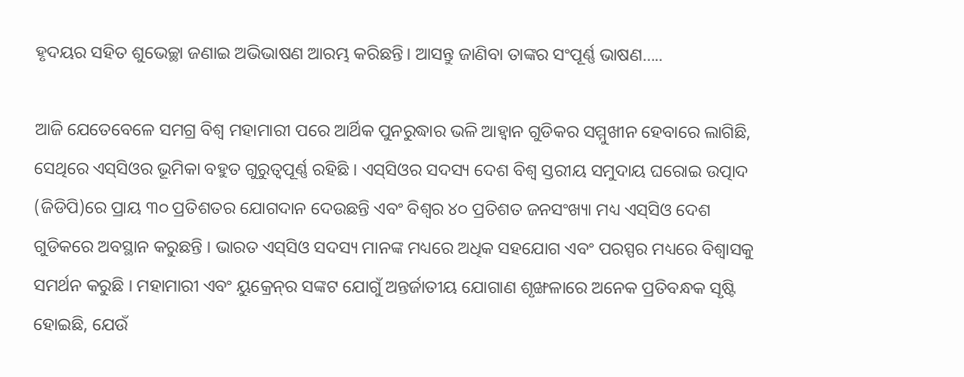ହୃଦୟର ସହିତ ଶୁଭେଚ୍ଛା ଜଣାଇ ଅଭିଭାଷଣ ଆରମ୍ଭ କରିଛନ୍ତି। ଆସନ୍ତୁ ଜାଣିବା ତାଙ୍କର ସଂପୂର୍ଣ୍ଣ ଭାଷଣ…..

ଆଜି ଯେତେବେଳେ ସମଗ୍ର ବିଶ୍ୱ ମହାମାରୀ ପରେ ଆର୍ଥିକ ପୁନରୁଦ୍ଧାର ଭଳି ଆହ୍ୱାନ ଗୁଡିକର ସମ୍ମୁଖୀନ ହେବାରେ ଲାଗିଛି, ସେଥିରେ ଏସ୍‌ସିଓର ଭୂମିକା ବହୁତ ଗୁରୁତ୍ୱପୂର୍ଣ୍ଣ ରହିଛି । ଏସ୍‌ସିଓର ସଦସ୍ୟ ଦେଶ ବିଶ୍ୱ ସ୍ତରୀୟ ସମୁଦାୟ ଘରୋଇ ଉତ୍ପାଦ (ଜିଡିପି)ରେ ପ୍ରାୟ ୩୦ ପ୍ରତିଶତର ଯୋଗଦାନ ଦେଉଛନ୍ତି ଏବଂ ବିଶ୍ୱର ୪୦ ପ୍ରତିଶତ ଜନସଂଖ୍ୟା ମଧ୍ୟ ଏସ୍‌ସିଓ ଦେଶ ଗୁଡିକରେ ଅବସ୍ଥାନ କରୁଛନ୍ତି । ଭାରତ ଏସ୍‌ସିଓ ସଦସ୍ୟ ମାନଙ୍କ ମଧ୍ୟରେ ଅଧିକ ସହଯୋଗ ଏବଂ ପରସ୍ପର ମଧ୍ୟରେ ବିଶ୍ୱାସକୁ ସମର୍ଥନ କରୁଛି । ମହାମାରୀ ଏବଂ ୟୁକ୍ରେନ୍‌ର ସଙ୍କଟ ଯୋଗୁଁ ଅନ୍ତର୍ଜାତୀୟ ଯୋଗାଣ ଶୃଙ୍ଖଳାରେ ଅନେକ ପ୍ରତିବନ୍ଧକ ସୃଷ୍ଟି ହୋଇଛି, ଯେଉଁ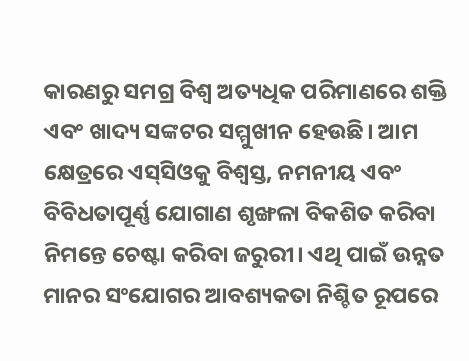କାରଣରୁ ସମଗ୍ର ବିଶ୍ୱ ଅତ୍ୟଧିକ ପରିମାଣରେ ଶକ୍ତି ଏବଂ ଖାଦ୍ୟ ସଙ୍କଟର ସମ୍ମୁଖୀନ ହେଉଛି। ଆମ କ୍ଷେତ୍ରରେ ଏସ୍‌ସିଓକୁ ବିଶ୍ୱସ୍ତ, ନମନୀୟ ଏବଂ ବିବିଧତାପୂର୍ଣ୍ଣ ଯୋଗାଣ ଶୃଙ୍ଖଳା ବିକଶିତ କରିବା ନିମନ୍ତେ ଚେଷ୍ଟା କରିବା ଜରୁରୀ। ଏଥି ପାଇଁ ଉନ୍ନତ ମାନର ସଂଯୋଗର ଆବଶ୍ୟକତା ନିଶ୍ଚିତ ରୂପରେ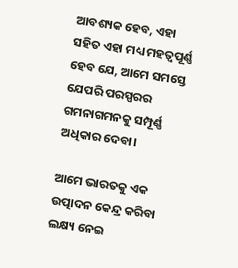ଆବଶ୍ୟକ ହେବ, ଏହା ସହିତ ଏହା ମଧ୍ୟ ମହତ୍ୱପୂର୍ଣ୍ଣ ହେବ ଯେ, ଆମେ ସମସ୍ତେ ଯେପରି ପରସ୍ପରର ଗମନାଗମନକୁ ସମ୍ପୂର୍ଣ୍ଣ ଅଧିକାର ଦେବା।

ଆମେ ଭାରତକୁ ଏକ ଉତ୍ପାଦନ କେନ୍ଦ୍ର କରିବା ଲକ୍ଷ୍ୟ ନେଇ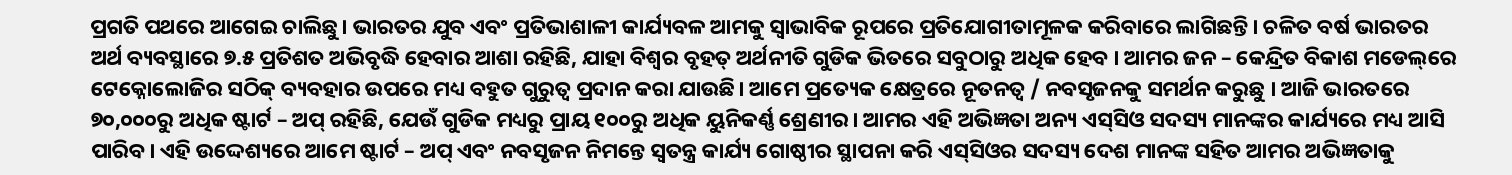ପ୍ରଗତି ପଥରେ ଆଗେଇ ଚାଲିଛୁ। ଭାରତର ଯୁବ ଏବଂ ପ୍ରତିଭାଶାଳୀ କାର୍ଯ୍ୟବଳ ଆମକୁ ସ୍ୱାଭାବିକ ରୂପରେ ପ୍ରତିଯୋଗୀତାମୂଳକ କରିବାରେ ଲାଗିଛନ୍ତି। ଚଳିତ ବର୍ଷ ଭାରତର ଅର୍ଥ ବ୍ୟବସ୍ଥାରେ ୭.୫ ପ୍ରତିଶତ ଅଭିବୃଦ୍ଧି ହେବାର ଆଶା ରହିଛି, ଯାହା ବିଶ୍ୱର ବୃହତ୍ ଅର୍ଥନୀତି ଗୁଡିକ ଭିତରେ ସବୁଠାରୁ ଅଧିକ ହେବ । ଆମର ଜନ – କେନ୍ଦ୍ରିତ ବିକାଶ ମଡେଲ୍‌ରେ ଟେକ୍ନୋଲୋଜିର ସଠିକ୍ ବ୍ୟବହାର ଉପରେ ମଧ୍ୟ ବହୁତ ଗୁରୁତ୍ୱ ପ୍ରଦାନ କରା ଯାଉଛି। ଆମେ ପ୍ରତ୍ୟେକ କ୍ଷେତ୍ରରେ ନୂତନତ୍ୱ / ନବସୃଜନକୁ ସମର୍ଥନ କରୁଛୁ । ଆଜି ଭାରତରେ ୭୦,୦୦୦ରୁ ଅଧିକ ଷ୍ଟାର୍ଟ – ଅପ୍ ରହିଛି, ଯେଉଁ ଗୁଡିକ ମଧ୍ୟରୁ ପ୍ରାୟ ୧୦୦ରୁ ଅଧିକ ୟୁନିକର୍ଣ୍ଣ ଶ୍ରେଣୀର। ଆମର ଏହି ଅଭିଜ୍ଞତା ଅନ୍ୟ ଏସ୍‌ସିଓ ସଦସ୍ୟ ମାନଙ୍କର କାର୍ଯ୍ୟରେ ମଧ୍ୟ ଆସି ପାରିବ। ଏହି ଉଦ୍ଦେଶ୍ୟରେ ଆମେ ଷ୍ଟାର୍ଟ – ଅପ୍ ଏବଂ ନବସୃଜନ ନିମନ୍ତେ ସ୍ୱତନ୍ତ୍ର କାର୍ଯ୍ୟ ଗୋଷ୍ଠୀର ସ୍ଥାପନା କରି ଏସ୍‌ସିଓର ସଦସ୍ୟ ଦେଶ ମାନଙ୍କ ସହିତ ଆମର ଅଭିଜ୍ଞତାକୁ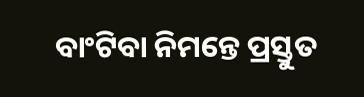ବାଂଟିବା ନିମନ୍ତେ ପ୍ରସ୍ତୁତ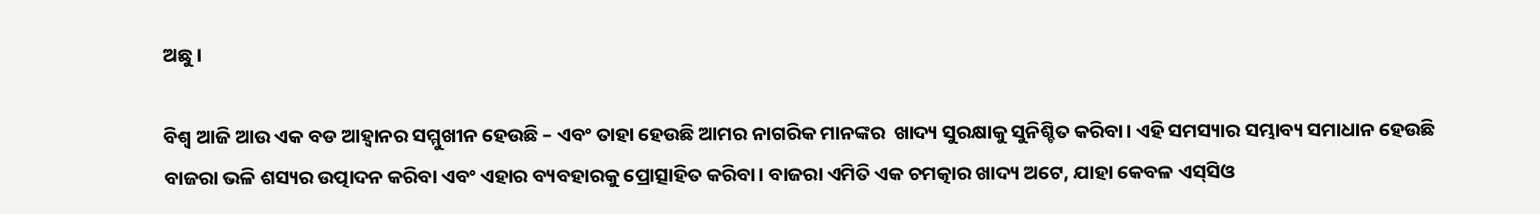ଅଛୁ।

ବିଶ୍ୱ ଆଜି ଆଉ ଏକ ବଡ ଆହ୍ୱାନର ସମ୍ମୁଖୀନ ହେଉଛି – ଏବଂ ତାହା ହେଉଛି ଆମର ନାଗରିକ ମାନଙ୍କର  ଖାଦ୍ୟ ସୁରକ୍ଷାକୁ ସୁନିଶ୍ଚିତ କରିବା। ଏହି ସମସ୍ୟାର ସମ୍ଭାବ୍ୟ ସମାଧାନ ହେଉଛି ବାଜରା ଭଳି ଶସ୍ୟର ଉତ୍ପାଦନ କରିବା ଏବଂ ଏହାର ବ୍ୟବହାରକୁ ପ୍ରୋତ୍ସାହିତ କରିବା। ବାଜରା ଏମିତି ଏକ ଚମତ୍କାର ଖାଦ୍ୟ ଅଟେ, ଯାହା କେବଳ ଏସ୍‌ସିଓ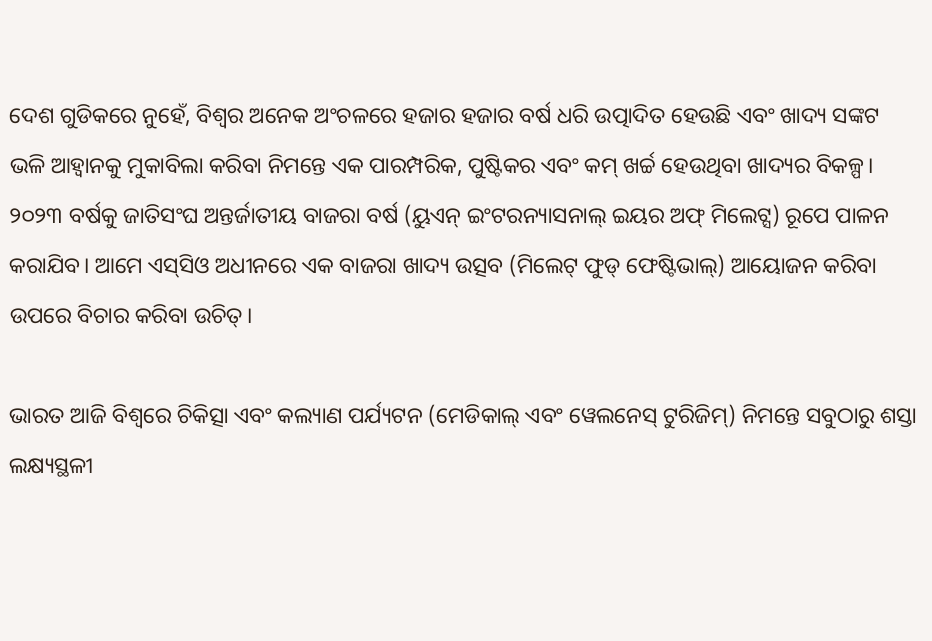ଦେଶ ଗୁଡିକରେ ନୁହେଁ, ବିଶ୍ୱର ଅନେକ ଅଂଚଳରେ ହଜାର ହଜାର ବର୍ଷ ଧରି ଉତ୍ପାଦିତ ହେଉଛି ଏବଂ ଖାଦ୍ୟ ସଙ୍କଟ ଭଳି ଆହ୍ୱାନକୁ ମୁକାବିଲା କରିବା ନିମନ୍ତେ ଏକ ପାରମ୍ପରିକ, ପୁଷ୍ଟିକର ଏବଂ କମ୍ ଖର୍ଚ୍ଚ ହେଉଥିବା ଖାଦ୍ୟର ବିକଳ୍ପ। ୨୦୨୩ ବର୍ଷକୁ ଜାତିସଂଘ ଅନ୍ତର୍ଜାତୀୟ ବାଜରା ବର୍ଷ (ୟୁଏନ୍ ଇଂଟରନ୍ୟାସନାଲ୍ ଇୟର ଅଫ୍ ମିଲେଟ୍ସ) ରୂପେ ପାଳନ କରାଯିବ। ଆମେ ଏସ୍‌ସିଓ ଅଧୀନରେ ଏକ ବାଜରା ଖାଦ୍ୟ ଉତ୍ସବ (ମିଲେଟ୍ ଫୁଡ୍ ଫେଷ୍ଟିଭାଲ୍‌) ଆୟୋଜନ କରିବା ଉପରେ ବିଚାର କରିବା ଉଚିତ୍।

ଭାରତ ଆଜି ବିଶ୍ୱରେ ଚିକିତ୍ସା ଏବଂ କଲ୍ୟାଣ ପର୍ଯ୍ୟଟନ (ମେଡିକାଲ୍ ଏବଂ ୱେଲନେସ୍ ଟୁରିଜିମ୍‌) ନିମନ୍ତେ ସବୁଠାରୁ ଶସ୍ତା ଲକ୍ଷ୍ୟସ୍ଥଳୀ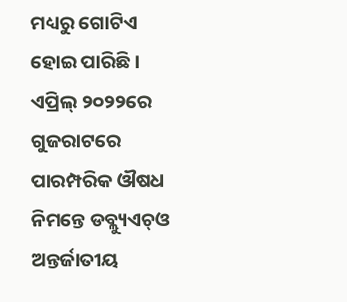ମଧ୍ୟରୁ ଗୋଟିଏ ହୋଇ ପାରିଛି। ଏପ୍ରିଲ୍ ୨୦୨୨ରେ ଗୁଜରାଟରେ ପାରମ୍ପରିକ ଔଷଧ ନିମନ୍ତେ ଡବ୍ଲ୍ୟୁଏଚ୍‌ଓ ଅନ୍ତର୍ଜାତୀୟ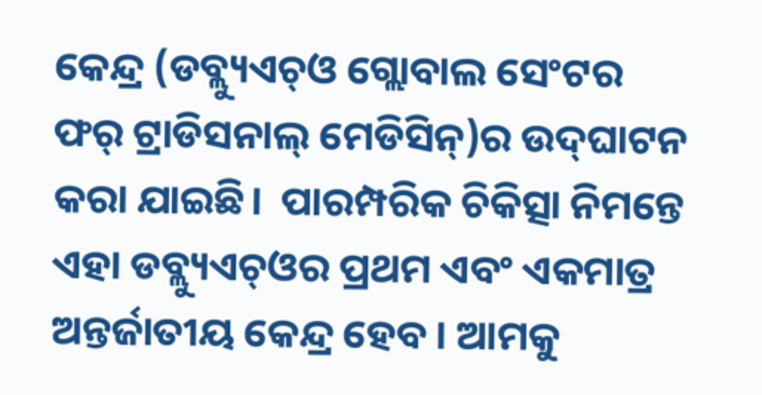କେନ୍ଦ୍ର (ଡବ୍ଲ୍ୟୁଏଚ୍‌ଓ ଗ୍ଲୋବାଲ ସେଂଟର ଫର୍ ଟ୍ରାଡିସନାଲ୍ ମେଡିସିନ୍‌)ର ଉଦ୍‌ଘାଟନ କରା ଯାଇଛି।  ପାରମ୍ପରିକ ଚିକିତ୍ସା ନିମନ୍ତେ ଏହା ଡବ୍ଲ୍ୟୁଏଚ୍‌ଓର ପ୍ରଥମ ଏବଂ ଏକମାତ୍ର ଅନ୍ତର୍ଜାତୀୟ କେନ୍ଦ୍ର ହେବ । ଆମକୁ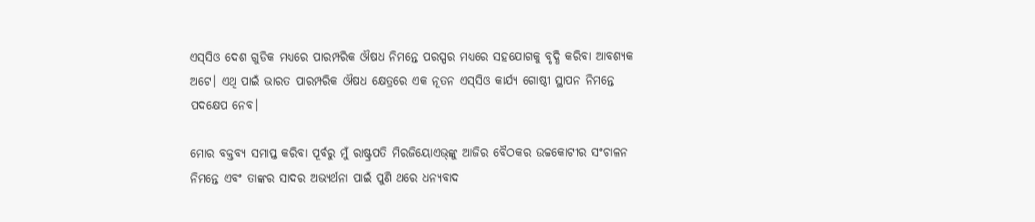ଏସ୍‌ସିଓ ଦେଶ ଗୁଡିକ ମଧ୍ୟରେ ପାରମ୍ପରିକ ଔଷଧ ନିମନ୍ତେ ପରସ୍ପର ମଧ୍ୟରେ ସହଯୋଗକୁ ବୃଦ୍ଧି କରିବା ଆବଶ୍ୟକ ଅଟେ। ଏଥି ପାଇଁ ଭାରତ ପାରମ୍ପରିକ ଔଷଧ କ୍ଷେତ୍ରରେ ଏକ ନୂତନ ଏସ୍‌ସିଓ କାର୍ଯ୍ୟ ଗୋଷ୍ଠୀ ସ୍ଥାପନ ନିମନ୍ତେ ପଦକ୍ଷେପ ନେବ।

ମୋର ବକ୍ତବ୍ୟ ସମାପ୍ତ କରିବା ପୂର୍ବରୁ ମୁଁ ରାଷ୍ଟ୍ରପତି ମିରଜିୟୋଏଭ୍‌ଙ୍କୁ ଆଜିର ବୈଠକର ଉଚ୍ଚକୋଟୀର ସଂଚାଳନ ନିମନ୍ତେ ଏବଂ ତାଙ୍କର ସାଦର ଅଭ୍ୟର୍ଥନା ପାଇଁ ପୁଣି ଥରେ ଧନ୍ୟବାଦ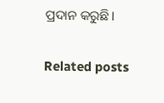ପ୍ରଦାନ କରୁଛି।

Related posts